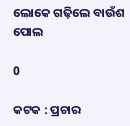ଲୋକେ ଗଢ଼ିଲେ ବାଉଁଶ ପୋଲ

0

କଟକ : ପ୍ରଚାର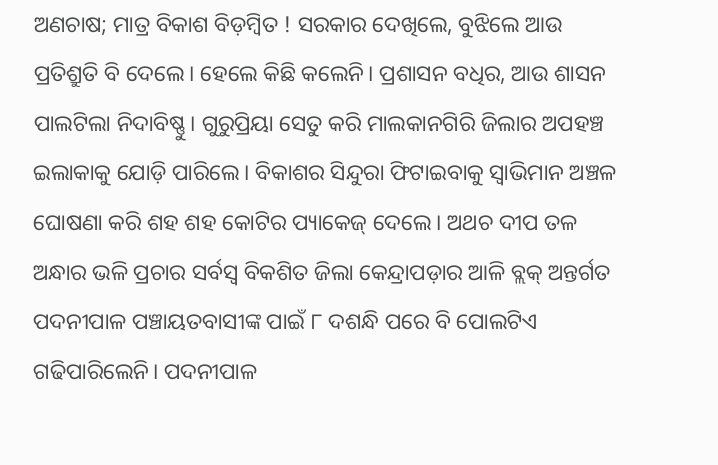ଅଣଚାଷ; ମାତ୍ର ବିକାଶ ବିଡ଼ମ୍ବିତ ! ସରକାର ଦେଖିଲେ, ବୁଝିଲେ ଆଉ ପ୍ରତିଶ୍ରୁତି ବି ଦେଲେ। ହେଲେ କିଛି କଲେନି। ପ୍ରଶାସନ ବଧିର, ଆଉ ଶାସନ ପାଲଟିଲା ନିଦାବିଷ୍ଣୁ। ଗୁରୁପ୍ରିୟା ସେତୁ କରି ମାଲକାନଗିରି ଜିଲାର ଅପହଞ୍ଚ ଇଲାକାକୁ ଯୋଡ଼ି ପାରିଲେ। ବିକାଶର ସିନ୍ଦୁରା ଫିଟାଇବାକୁ ସ୍ବାଭିମାନ ଅଞ୍ଚଳ ଘୋଷଣା କରି ଶହ ଶହ କୋଟିର ପ୍ୟାକେଜ୍‌ ଦେଲେ। ଅଥଚ ଦୀପ ତଳ ଅନ୍ଧାର ଭଳି ପ୍ରଚାର ସର୍ବସ୍ବ ବିକଶିତ ଜିଲା କେନ୍ଦ୍ରାପଡ଼ାର ଆଳି ବ୍ଲକ୍ ଅନ୍ତର୍ଗତ ପଦନୀପାଳ ପଞ୍ଚାୟତବାସୀଙ୍କ ପାଇଁ ୮ ଦଶନ୍ଧି ପରେ ବି ପୋଲଟିଏ ଗଢିପାରିଲେନି। ପଦନୀପାଳ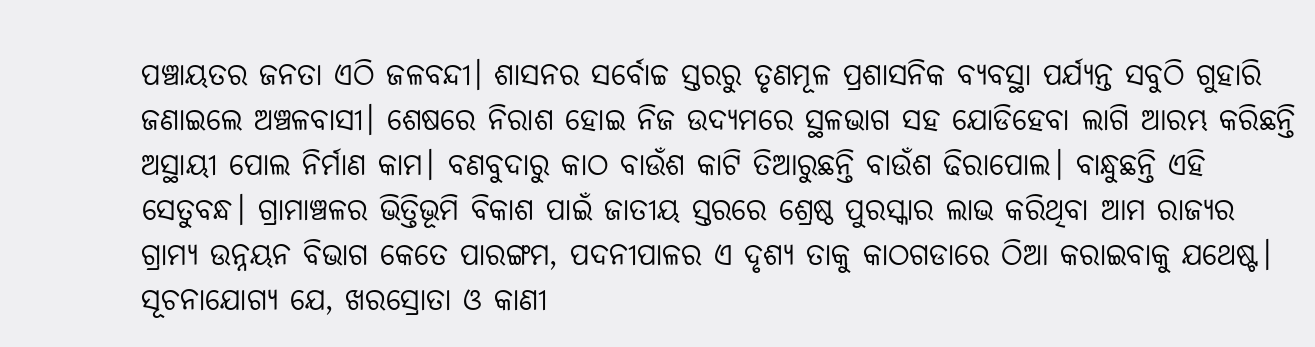ପଞ୍ଚାୟତର ଜନତା ଏଠି ଜଳବନ୍ଦୀ। ଶାସନର ସର୍ବୋଚ୍ଚ ସ୍ତରରୁ ତୃଣମୂଳ ପ୍ରଶାସନିକ ବ୍ୟବସ୍ଥା ପର୍ଯ୍ୟନ୍ତ ସବୁଠି ଗୁହାରି ଜଣାଇଲେ ଅଞ୍ଚଳବାସୀ। ଶେଷରେ ନିରାଶ ହୋଇ ନିଜ ଉଦ୍ୟମରେ ସ୍ଥଳଭାଗ ସହ ଯୋଡିହେବା ଲାଗି ଆରମ୍ଭ କରିଛନ୍ତି ଅସ୍ଥାୟୀ ପୋଲ ନିର୍ମାଣ କାମ। ବଣବୁଦାରୁ କାଠ ବାଉଁଶ କାଟି ତିଆରୁଛନ୍ତି ବାଉଁଶ ଢିରାପୋଲ। ବାନ୍ଧୁଛନ୍ତି ଏହି ସେତୁବନ୍ଧ। ଗ୍ରାମାଞ୍ଚଳର ଭିତ୍ତିଭୂମି ବିକାଶ ପାଇଁ ଜାତୀୟ ସ୍ତରରେ ଶ୍ରେଷ୍ଠ ପୁରସ୍କାର ଲାଭ କରିଥିବା ଆମ ରାଜ୍ୟର ଗ୍ରାମ୍ୟ ଉନ୍ନୟନ ବିଭାଗ କେତେ ପାରଙ୍ଗମ, ପଦନୀପାଳର ଏ ଦୃଶ୍ୟ ତାକୁ କାଠଗଡାରେ ଠିଆ କରାଇବାକୁ ଯଥେଷ୍ଟ।
ସୂଚନାଯୋଗ୍ୟ ଯେ, ଖରସ୍ରୋତା ଓ କାଣୀ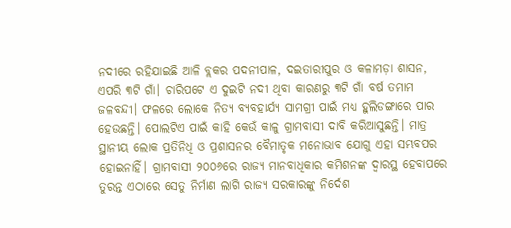ନଦୀରେ ରହିଯାଇଛି ଆଳି ବ୍ଲକର ପଦନୀପାଳ, ଦଇତାରୀପୁର ଓ କଳାମଡ଼ା ଶାସନ, ଏପରି ୩ଟି ଗାଁ। ଚାରିପଟେ ଏ ଦୁଇଟି ନଦୀ ଥିବା କାରଣରୁ ୩ଟି ଗାଁ ବର୍ଷ ତମାମ ଜଳବନ୍ଦୀ। ଫଳରେ ଲୋକେ ନିତ୍ୟ ବ୍ୟବହାର୍ଯ୍ୟ ସାମଗ୍ରୀ ପାଇଁ ମଧ୍ୟ ହୁଲିଡଙ୍ଗାରେ ପାର ହେଉଛନ୍ତି। ପୋଲଟିଏ ପାଇଁ କାହି କେଉଁ କାଳୁ ଗ୍ରାମବାସୀ ଦାବି କରିଆସୁଛନ୍ତି। ମାତ୍ର ସ୍ଥାନୀୟ ଲୋକ ପ୍ରତିନିଧି ଓ ପ୍ରଶାସନର ବୈମାତୃକ ମନୋଭାବ ଯୋଗୁ ଏହା ସମ୍ଭବପର ହୋଇନାହିଁ। ଗ୍ରାମବାସୀ ୨୦୦୬ରେ ରାଜ୍ୟ ମାନବାଧିକାର କମିଶନଙ୍କ ଦ୍ୱାରସ୍ଥ ହେବାପରେ ତୁରନ୍ତ ଏଠାରେ ସେତୁ ନିର୍ମାଣ ଲାଗି ରାଜ୍ୟ ସରକାରଙ୍କୁ ନିର୍ଦେଶ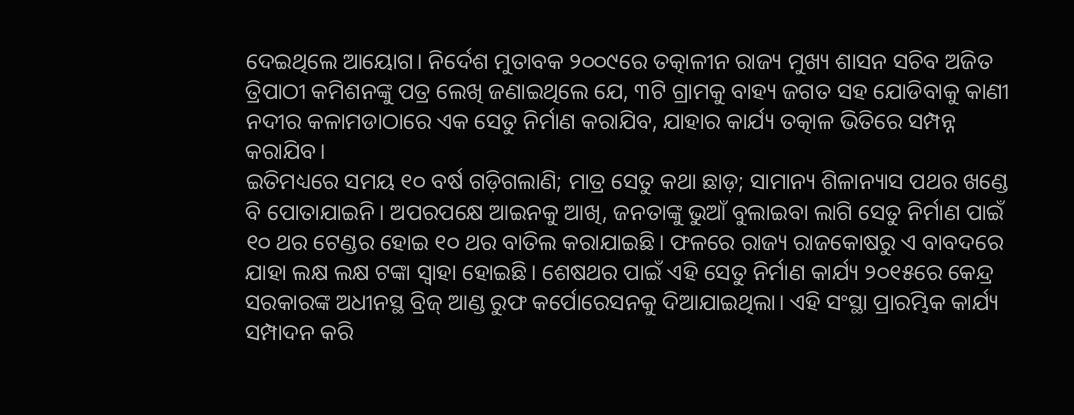ଦେଇଥିଲେ ଆୟୋଗ। ନିର୍ଦେଶ ମୁତାବକ ୨୦୦୯ରେ ତତ୍କାଳୀନ ରାଜ୍ୟ ମୁଖ୍ୟ ଶାସନ ସଚିବ ଅଜିତ ତ୍ରିପାଠୀ କମିଶନଙ୍କୁ ପତ୍ର ଲେଖି ଜଣାଇଥିଲେ ଯେ, ୩ଟି ଗ୍ରାମକୁ ବାହ୍ୟ ଜଗତ ସହ ଯୋଡିବାକୁ କାଣୀ ନଦୀର କଳାମଡାଠାରେ ଏକ ସେତୁ ନିର୍ମାଣ କରାଯିବ, ଯାହାର କାର୍ଯ୍ୟ ତତ୍କାଳ ଭିତିରେ ସମ୍ପନ୍ନ କରାଯିବ।
ଇତିମଧ୍ୟରେ ସମୟ ୧୦ ବର୍ଷ ଗଡ଼ିଗଲାଣି; ମାତ୍ର ସେତୁ କଥା ଛାଡ଼; ସାମାନ୍ୟ ଶିଳାନ୍ୟାସ ପଥର ଖଣ୍ଡେ ବି ପୋତାଯାଇନି। ଅପରପକ୍ଷେ ଆଇନକୁ ଆଖି, ଜନତାଙ୍କୁ ଭୁଆଁ ବୁଲାଇବା ଲାଗି ସେତୁ ନିର୍ମାଣ ପାଇଁ ୧୦ ଥର ଟେଣ୍ଡର ହୋଇ ୧୦ ଥର ବାତିଲ କରାଯାଇଛି। ଫଳରେ ରାଜ୍ୟ ରାଜକୋଷରୁ ଏ ବାବଦରେ ଯାହା ଲକ୍ଷ ଲକ୍ଷ ଟଙ୍କା ସ୍ବାହା ହୋଇଛି। ଶେଷଥର ପାଇଁ ଏହି ସେତୁ ନିର୍ମାଣ କାର୍ଯ୍ୟ ୨୦୧୫ରେ କେନ୍ଦ୍ର ସରକାରଙ୍କ ଅଧୀନସ୍ଥ ବ୍ରିଜ୍‍ ଆଣ୍ଡ ରୁଫ କର୍ପୋରେସନକୁ ଦିଆଯାଇଥିଲା। ଏହି ସଂସ୍ଥା ପ୍ରାରମ୍ଭିକ କାର୍ଯ୍ୟ ସମ୍ପାଦନ କରି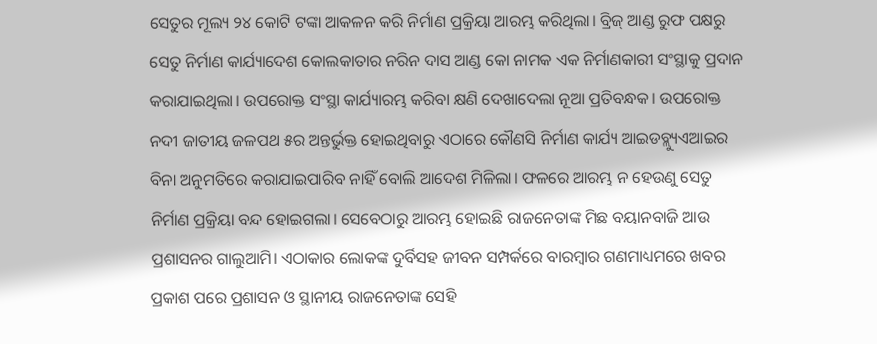ସେତୁର ମୂଲ୍ୟ ୨୪ କୋଟି ଟଙ୍କା ଆକଳନ କରି ନିର୍ମାଣ ପ୍ରକ୍ରିୟା ଆରମ୍ଭ କରିଥିଲା। ବ୍ରିଜ୍‍ ଆଣ୍ଡ ରୁଫ ପକ୍ଷରୁ ସେତୁ ନିର୍ମାଣ କାର୍ଯ୍ୟାଦେଶ କୋଲକାତାର ନରିନ ଦାସ ଆଣ୍ଡ କୋ ନାମକ ଏକ ନିର୍ମାଣକାରୀ ସଂସ୍ଥାକୁ ପ୍ରଦାନ କରାଯାଇଥିଲା। ଉପରୋକ୍ତ ସଂସ୍ଥା କାର୍ଯ୍ୟାରମ୍ଭ କରିବା କ୍ଷଣି ଦେଖାଦେଲା ନୂଆ ପ୍ରତିବନ୍ଧକ। ଉପରୋକ୍ତ ନଦୀ ଜାତୀୟ ଜଳପଥ ୫ର ଅନ୍ତର୍ଭୁକ୍ତ ହୋଇଥିବାରୁ ଏଠାରେ କୌଣସି ନିର୍ମାଣ କାର୍ଯ୍ୟ ଆଇଡବ୍ଲ୍ୟୁଏଆଇର ବିନା ଅନୁମତିରେ କରାଯାଇପାରିବ ନାହିଁ ବୋଲି ଆଦେଶ ମିଳିଲା। ଫଳରେ ଆରମ୍ଭ ନ ହେଉଣୁ ସେତୁ ନିର୍ମାଣ ପ୍ରକ୍ରିୟା ବନ୍ଦ ହୋଇଗଲା। ସେବେଠାରୁ ଆରମ୍ଭ ହୋଇଛି ରାଜନେତାଙ୍କ ମିଛ ବୟାନବାଜି ଆଉ ପ୍ରଶାସନର ଗାଲୁଆମି। ଏଠାକାର ଲୋକଙ୍କ ଦୁର୍ବିସହ ଜୀବନ ସମ୍ପର୍କରେ ବାରମ୍ବାର ଗଣମାଧ୍ୟମରେ ଖବର ପ୍ରକାଶ ପରେ ପ୍ରଶାସନ ଓ ସ୍ଥାନୀୟ ରାଜନେତାଙ୍କ ସେହି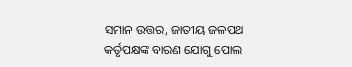ସମାନ ଉତ୍ତର, ଜାତୀୟ ଜଳପଥ କର୍ତୃପକ୍ଷଙ୍କ ବାରଣ ଯୋଗୁ ପୋଲ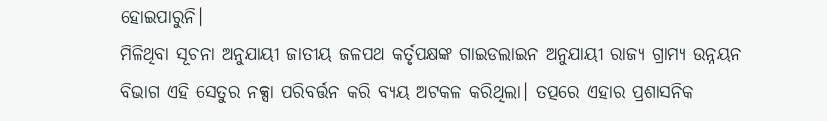ହୋଇପାରୁନି।
ମିଳିଥିବା ସୂଚନା ଅନୁଯାୟୀ ଜାତୀୟ ଜଳପଥ କର୍ତୃପକ୍ଷଙ୍କ ଗାଇଡଲାଇନ ଅନୁଯାୟୀ ରାଜ୍ୟ ଗ୍ରାମ୍ୟ ଉନ୍ନୟନ ବିଭାଗ ଏହି ସେତୁର ନକ୍ସା ପରିବର୍ତ୍ତନ କରି ବ୍ୟୟ ଅଟକଳ କରିଥିଲା। ତତ୍ପରେ ଏହାର ପ୍ରଶାସନିକ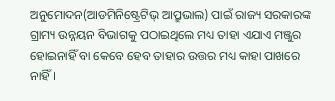ଅନୁମୋଦନ(ଆଡମିନିଷ୍ଟ୍ରେଟିଭ୍‍ ଆପ୍ରୁଭାଲ) ପାଇଁ ରାଜ୍ୟ ସରକାରଙ୍କ ଗ୍ରାମ୍ୟ ଉନ୍ନୟନ ବିଭାଗକୁ ପଠାଇଥିଲେ ମଧ୍ୟ ତାହା ଏଯାଏ ମଞ୍ଜୁର ହୋଇନାହିଁ ବା କେବେ ହେବ ତାହାର ଉତ୍ତର ମଧ୍ୟ କାହା ପାଖରେ ନାହିଁ।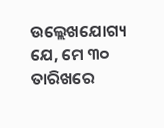ଉଲ୍ଲେଖଯୋଗ୍ୟ ଯେ, ମେ ୩୦ ତାରିଖରେ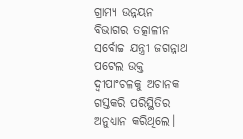ଗ୍ରାମ୍ୟ ଉନ୍ନୟନ ବିଭାଗର ତତ୍କାଳୀନ ସର୍ବୋଚ୍ଚ ଯନ୍ତ୍ରୀ ଜଗନ୍ନାଥ ପଟେଲ ଉକ୍ତ ଦ୍ୱୀପାଂଚଳକୁ ଅଚାନକ ଗସ୍ତକରି ପରିସ୍ଥିତିର ଅନୁଧ୍ୟାନ କରିଥିଲେ।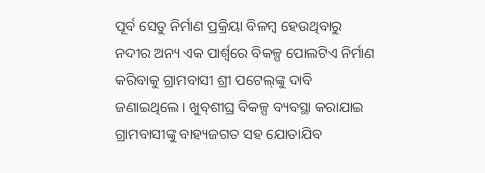ପୂର୍ବ ସେତୁ ନିର୍ମାଣ ପ୍ରକ୍ରିୟା ବିଳମ୍ବ ହେଉଥିବାରୁ ନଦୀର ଅନ୍ୟ ଏକ ପାର୍ଶ୍ବରେ ବିକଳ୍ପ ପୋଲଟିଏ ନିର୍ମାଣ କରିବାକୁ ଗ୍ରାମବାସୀ ଶ୍ରୀ ପଟେଲ୍‍ଙ୍କୁ ଦାବି ଜଣାଇଥିଲେ। ଖୁବ୍‍ଶୀଘ୍ର ବିକଳ୍ପ ବ୍ୟବସ୍ଥା କରାଯାଇ ଗ୍ରାମବାସୀଙ୍କୁ ବାହ୍ୟଜଗତ ସହ ଯୋଡାଯିବ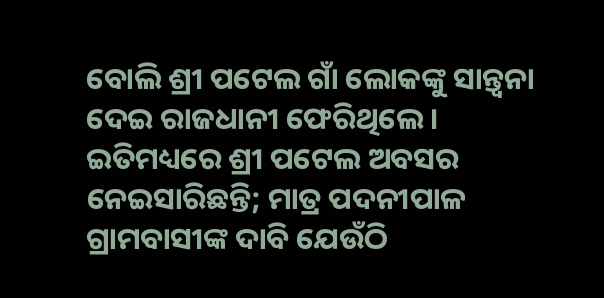ବୋଲି ଶ୍ରୀ ପଟେଲ ଗାଁ ଲୋକଙ୍କୁ ସାନ୍ତ୍ୱନା ଦେଇ ରାଜଧାନୀ ଫେରିଥିଲେ। ଇତିମଧ୍ୟରେ ଶ୍ରୀ ପଟେଲ ଅବସର ନେଇସାରିଛନ୍ତି; ମାତ୍ର ପଦନୀପାଳ ଗ୍ରାମବାସୀଙ୍କ ଦାବି ଯେଉଁଠି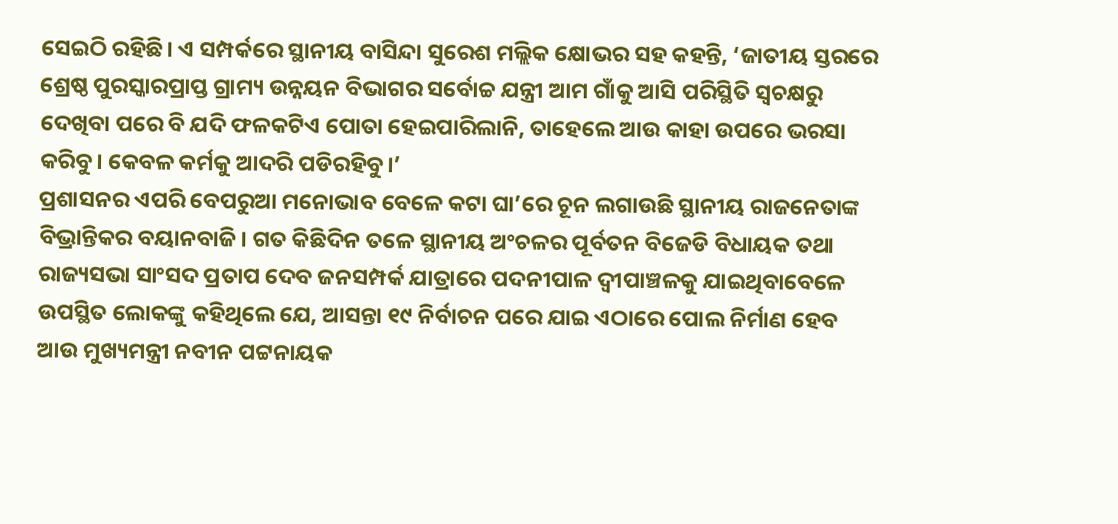ସେଇଠି ରହିଛି। ଏ ସମ୍ପର୍କରେ ସ୍ଥାନୀୟ ବାସିନ୍ଦା ସୁରେଶ ମଲ୍ଲିକ କ୍ଷୋଭର ସହ କହନ୍ତି, ‘ଜାତୀୟ ସ୍ତରରେ ଶ୍ରେଷ୍ଠ ପୁରସ୍କାରପ୍ରାପ୍ତ ଗ୍ରାମ୍ୟ ଉନ୍ନୟନ ବିଭାଗର ସର୍ବୋଚ୍ଚ ଯନ୍ତ୍ରୀ ଆମ ଗାଁକୁ ଆସି ପରିସ୍ଥିତି ସ୍ୱଚକ୍ଷରୁ ଦେଖିବା ପରେ ବି ଯଦି ଫଳକଟିଏ ପୋତା ହେଇପାରିଲାନି, ତାହେଲେ ଆଉ କାହା ଉପରେ ଭରସା କରିବୁ। କେବଳ କର୍ମକୁ ଆଦରି ପଡିରହିବୁ।’
ପ୍ରଶାସନର ଏପରି ବେପରୁଆ ମନୋଭାବ ବେଳେ କଟା ଘା’ରେ ଚୂନ ଲଗାଉଛି ସ୍ଥାନୀୟ ରାଜନେତାଙ୍କ ବିଭ୍ରାନ୍ତିକର ବୟାନବାଜି। ଗତ କିଛିଦିନ ତଳେ ସ୍ଥାନୀୟ ଅଂଚଳର ପୂର୍ବତନ ବିଜେଡି ବିଧାୟକ ତଥା ରାଜ୍ୟସଭା ସାଂସଦ ପ୍ରତାପ ଦେବ ଜନସମ୍ପର୍କ ଯାତ୍ରାରେ ପଦନୀପାଳ ଦ୍ୱୀପାଞ୍ଚଳକୁ ଯାଇଥିବାବେଳେ ଉପସ୍ଥିତ ଲୋକଙ୍କୁ କହିଥିଲେ ଯେ, ଆସନ୍ତା ୧୯ ନିର୍ବାଚନ ପରେ ଯାଇ ଏଠାରେ ପୋଲ ନିର୍ମାଣ ହେବ ଆଉ ମୁଖ୍ୟମନ୍ତ୍ରୀ ନବୀନ ପଟ୍ଟନାୟକ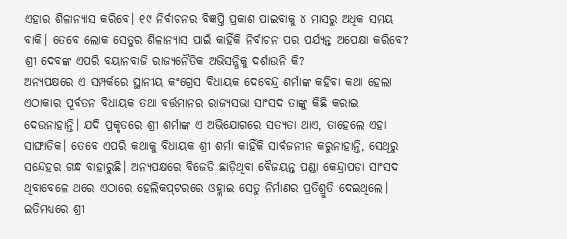ଏହାର ଶିଳାନ୍ୟାସ କରିବେ। ୧୯ ନିର୍ବାଚନର ବିଜ୍ଞପ୍ତି ପ୍ରକାଶ ପାଇବାକୁ ୪ ମାସରୁ ଅଧିକ ସମୟ ବାକି। ତେବେ ଲୋକ ସେତୁର ଶିଳାନ୍ୟାସ ପାଇଁ କାହିଁକି ନିର୍ବାଚନ ପର ପର୍ଯ୍ୟନ୍ତ ଅପେକ୍ଷା କରିବେ? ଶ୍ରୀ ଦେବଙ୍କ ଏପରି ବୟାନବାଜି ରାଜ୍ୟନୈତିକ ଅଭିସନ୍ଧିକୁ ଦର୍ଶାଉନି କି?
ଅନ୍ୟପକ୍ଷରେ ଏ ସମ୍ପର୍କରେ ସ୍ଥାନୀୟ କଂଗ୍ରେସ ବିଧାୟକ ଦେବେନ୍ଦ୍ର ଶର୍ମାଙ୍କ କହିବା କଥା ହେଲା ଏଠାକାର ପୂର୍ବତନ ବିଧାୟକ ତଥା ବର୍ତ୍ତମାନର ରାଜ୍ୟସଭା ସାଂସଦ ତାଙ୍କୁ କିଛି କରାଇ ଦେଉନାହାନ୍ତି। ଯଦି ପ୍ରକୃତରେ ଶ୍ରୀ ଶର୍ମାଙ୍କ ଏ ଅଭିଯୋଗରେ ସତ୍ୟତା ଥାଏ, ତାହେଲେ ଏହା ସାଙ୍ଘାତିକ। ତେବେ ଏପରି କଥାକୁ ବିଧାୟକ ଶ୍ରୀ ଶର୍ମା କାହିଁକି ସାର୍ବଜନୀନ କରୁନାହାନ୍ତି, ସେଥିରୁ ସନ୍ଦେହର ଗନ୍ଧ ବାହାରୁଛି। ଅନ୍ୟପକ୍ଷରେ ବିଜେଡି ଛାଡ଼ିଥିବା ବୈଜୟନ୍ତ ପଣ୍ଡା କେନ୍ଦ୍ରାପଡା ସାଂସଦ ଥିବାବେଳେ ଥରେ ଏଠାରେ ହେଲିକପ୍‍ଟରରେ ଓହ୍ଲାଇ ସେତୁ ନିର୍ମାଣର ପ୍ରତିଶ୍ରୁତି ଦେଇଥିଲେ। ଇତିମଧ୍ୟରେ ଶ୍ରୀ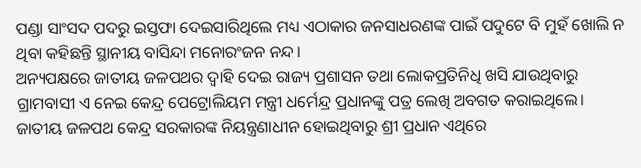ପଣ୍ଡା ସାଂସଦ ପଦରୁ ଇସ୍ତଫା ଦେଇସାରିଥିଲେ ମଧ୍ୟ ଏଠାକାର ଜନସାଧରଣଙ୍କ ପାଇଁ ପଦୁଟେ ବି ମୁହଁ ଖୋଲି ନ ଥିବା କହିଛନ୍ତି ସ୍ଥାନୀୟ ବାସିନ୍ଦା ମନୋରଂଜନ ନନ୍ଦ।
ଅନ୍ୟପକ୍ଷରେ ଜାତୀୟ ଜଳପଥର ଦ୍ୱାହି ଦେଇ ରାଜ୍ୟ ପ୍ରଶାସନ ତଥା ଲୋକପ୍ରତିନିଧି ଖସି ଯାଉଥିବାରୁ ଗ୍ରାମବାସୀ ଏ ନେଇ କେନ୍ଦ୍ର ପେଟ୍ରୋଲିୟମ ମନ୍ତ୍ରୀ ଧର୍ମେନ୍ଦ୍ର ପ୍ରଧାନଙ୍କୁ ପତ୍ର ଲେଖି ଅବଗତ କରାଇଥିଲେ। ଜାତୀୟ ଜଳପଥ କେନ୍ଦ୍ର ସରକାରଙ୍କ ନିୟନ୍ତ୍ରଣାଧୀନ ହୋଇଥିବାରୁ ଶ୍ରୀ ପ୍ରଧାନ ଏଥିରେ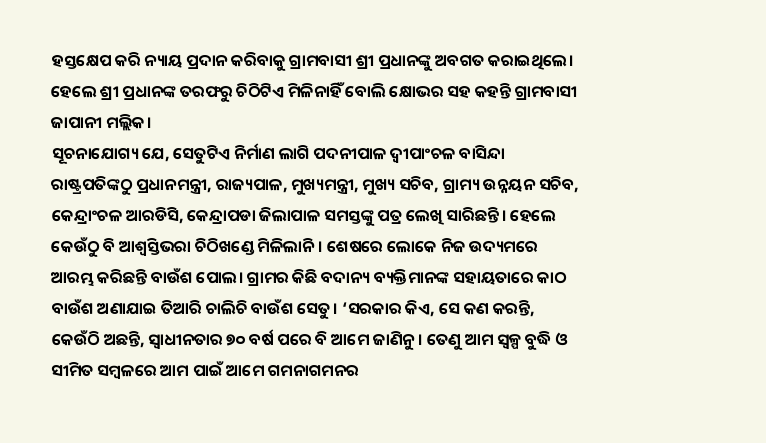ହସ୍ତକ୍ଷେପ କରି ନ୍ୟାୟ ପ୍ରଦାନ କରିବାକୁ ଗ୍ରାମବାସୀ ଶ୍ରୀ ପ୍ରଧାନଙ୍କୁ ଅବଗତ କରାଇଥିଲେ। ହେଲେ ଶ୍ରୀ ପ୍ରଧାନଙ୍କ ତରଫରୁ ଚିଠିଟିଏ ମିଳିନାହିଁ ବୋଲି କ୍ଷୋଭର ସହ କହନ୍ତି ଗ୍ରାମବାସୀ ଜାପାନୀ ମଲ୍ଲିକ।
ସୂଚନାଯୋଗ୍ୟ ଯେ, ସେତୁଟିଏ ନିର୍ମାଣ ଲାଗି ପଦନୀପାଳ ଦ୍ୱୀପାଂଚଳ ବାସିନ୍ଦା ରାଷ୍ଟ୍ରପତିଙ୍କଠୁ ପ୍ରଧାନମନ୍ତ୍ରୀ, ରାଜ୍ୟପାଳ, ମୁଖ୍ୟମନ୍ତ୍ରୀ, ମୁଖ୍ୟ ସଚିବ, ଗ୍ରାମ୍ୟ ଉନ୍ନୟନ ସଚିବ, କେନ୍ଦ୍ରାଂଚଳ ଆରଡିସି, କେନ୍ଦ୍ରାପଡା ଜିଲାପାଳ ସମସ୍ତଙ୍କୁ ପତ୍ର ଲେଖି ସାରିଛନ୍ତି। ହେଲେ କେଉଁଠୁ ବି ଆଶ୍ୱସ୍ତିଭରା ଚିଠିଖଣ୍ଡେ ମିଳିଲାନି। ଶେଷରେ ଲୋକେ ନିଜ ଉଦ୍ୟମରେ ଆରମ୍ଭ କରିଛନ୍ତି ବାଉଁଶ ପୋଲ। ଗ୍ରାମର କିଛି ବଦାନ୍ୟ ବ୍ୟକ୍ତିମାନଙ୍କ ସହାୟତାରେ କାଠ ବାଉଁଶ ଅଣାଯାଇ ତିଆରି ଚାଲିଚି ବାଉଁଶ ସେତୁ। ‘ସରକାର କିଏ, ସେ କଣ କରନ୍ତି, କେଉଁଠି ଅଛନ୍ତି, ସ୍ୱାଧୀନତାର ୭୦ ବର୍ଷ ପରେ ବି ଆମେ ଜାଣିନୁ। ତେଣୁ ଆମ ସ୍ୱଳ୍ପ ବୁଦ୍ଧି ଓ ସୀମିତ ସମ୍ବଳରେ ଆମ ପାଇଁ ଆମେ ଗମନାଗମନର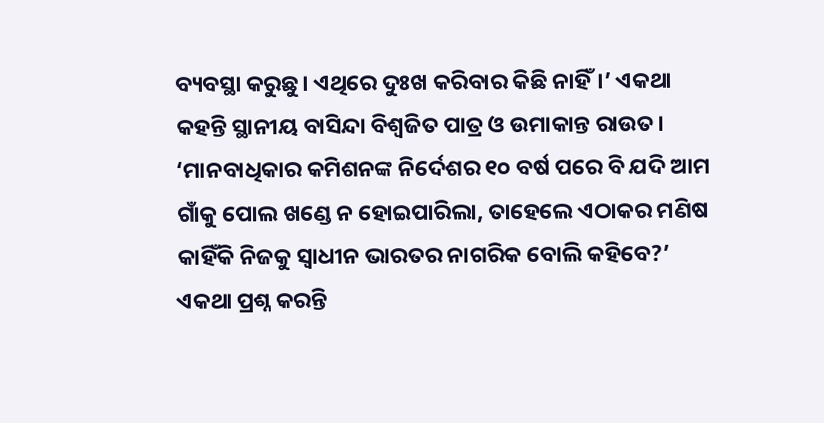ବ୍ୟବସ୍ଥା କରୁଛୁ। ଏଥିରେ ଦୁଃଖ କରିବାର କିଛି ନାହିଁ।’ ଏକଥା କହନ୍ତି ସ୍ଥାନୀୟ ବାସିନ୍ଦା ବିଶ୍ୱଜିତ ପାତ୍ର ଓ ଉମାକାନ୍ତ ରାଉତ। ‘ମାନବାଧିକାର କମିଶନଙ୍କ ନିର୍ଦେଶର ୧୦ ବର୍ଷ ପରେ ବି ଯଦି ଆମ ଗାଁକୁ ପୋଲ ଖଣ୍ଡେ ନ ହୋଇପାରିଲା, ତାହେଲେ ଏଠାକର ମଣିଷ କାହିଁକି ନିଜକୁ ସ୍ୱାଧୀନ ଭାରତର ନାଗରିକ ବୋଲି କହିବେ?’ ଏକଥା ପ୍ରଶ୍ନ କରନ୍ତି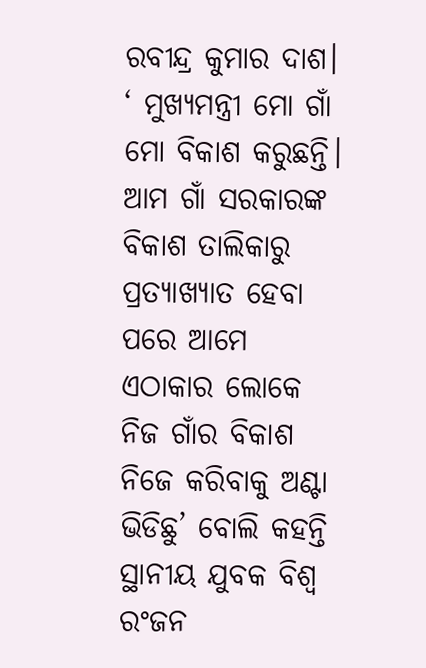ରବୀନ୍ଦ୍ର କୁମାର ଦାଶ। ‘ ମୁଖ୍ୟମନ୍ତ୍ରୀ ମୋ ଗାଁ ମୋ ବିକାଶ କରୁଛନ୍ତି। ଆମ ଗାଁ ସରକାରଙ୍କ ବିକାଶ ତାଲିକାରୁ ପ୍ରତ୍ୟାଖ୍ୟାତ ହେବା ପରେ ଆମେ ଏଠାକାର ଲୋକେ ନିଜ ଗାଁର ବିକାଶ ନିଜେ କରିବାକୁ ଅଣ୍ଟା ଭିଡିଛୁ’ ବୋଲି କହନ୍ତି ସ୍ଥାନୀୟ ଯୁବକ ବିଶ୍ୱ ରଂଜନ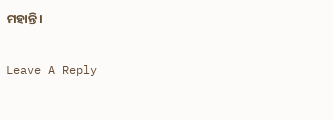ମହାନ୍ତି।

Leave A Reply